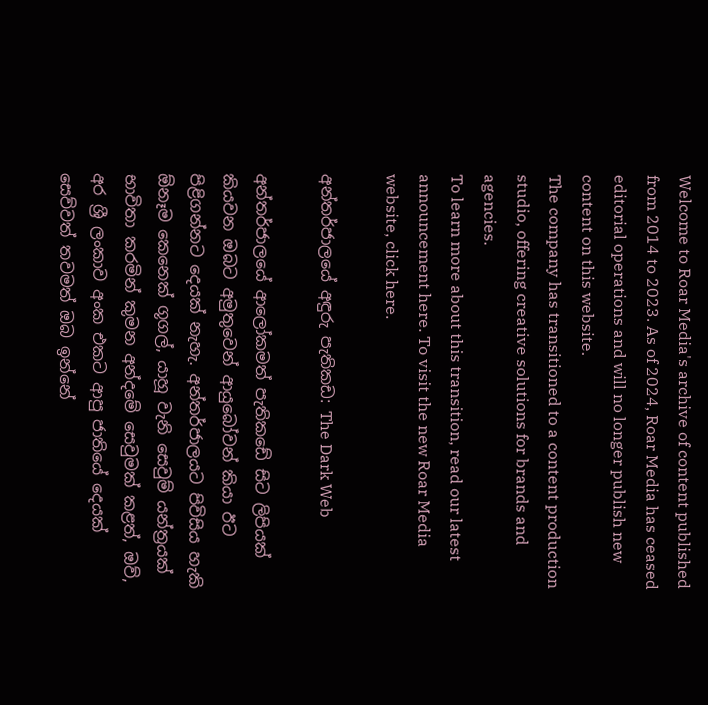Welcome to Roar Media's archive of content published from 2014 to 2023. As of 2024, Roar Media has ceased editorial operations and will no longer publish new content on this website.
The company has transitioned to a content production studio, offering creative solutions for brands and agencies.
To learn more about this transition, read our latest announcement here. To visit the new Roar Media website, click here.

අන්තර්ජාලයේ අඳුරු පැතිකඩ: The Dark Web

අන්තර්ජාලයේ ආලෝකමත් පැතිකඩේ සිට ලිපියක් කියවන ඔබට අමුතුවෙන් ආයුබෝවන් කියා ඊට පිළිගන්නට දෙයක් නැහැ. අන්තර්ජාලයට පිවිසිය හැකි ඕනෑම කෙනෙක් ගූගල්, යාහූ වැනි සෙවුම් යන්ත්‍රයක් භාවිතා කරමින් කුමන අන්දමේ සෙවුමක් කළත්, ඔව්, අර ශ්‍රී ලංකාව අංක එකට ආපු ජාතියේ දෙයක් සෙව්වත් තවමත් ඔබ ඉන්නේ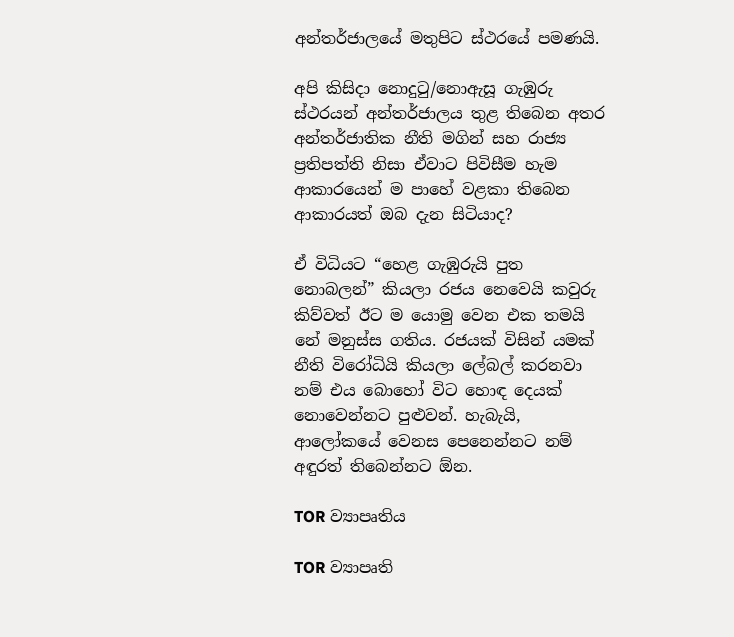අන්තර්ජාලයේ මතුපිට ස්ථරයේ පමණයි.

අපි කිසිදා නොදුටු/නොඇසූ ගැඹුරු ස්ථරයන් අන්තර්ජාලය තුළ තිබෙන අතර අන්තර්ජාතික නීති මගින් සහ රාජ්‍ය ප්‍රතිපත්ති නිසා ඒවාට පිවිසීම හැම ආකාරයෙන් ම පාහේ වළකා තිබෙන ආකාරයත් ඔබ දැන සිටියාද?

ඒ විධියට “හෙළ ගැඹුරුයි පුත නොබලන්” කියලා රජය නෙවෙයි කවුරු කිව්වත් ඊට ම යොමු වෙන එක තමයි නේ මනුස්ස ගතිය. රජයක් විසින් යමක් නීති විරෝධියි කියලා ලේබල් කරනවා නම් එය බොහෝ විට හොඳ දෙයක් නොවෙන්නට පුළුවන්. හැබැයි, ආලෝකයේ වෙනස පෙනෙන්නට නම් අඳුරත් තිබෙන්නට ඕන.

TOR ව්‍යාපෘතිය

TOR ව්‍යාපෘති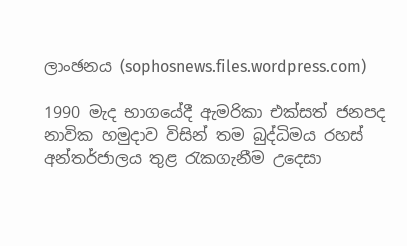ලාංඡනය (sophosnews.files.wordpress.com)

1990 මැද භාගයේදී ඇමරිකා එක්සත් ජනපද නාවික හමුදාව විසින් තම බුද්ධිමය රහස් අන්තර්ජාලය තුළ රැකගැනීම උදෙසා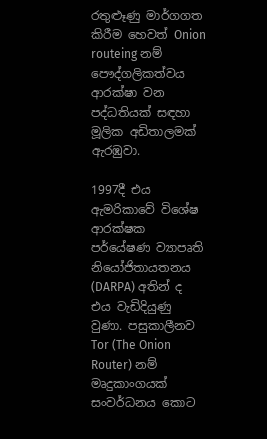රතුළූණු මාර්ගගත කිරීම හෙවත් Onion routeing නම් පෞද්ගලිකත්වය ආරක්ෂා වන පද්ධතියක් සඳහා මූලික අඩිතාලමක් ඇරඹුවා.

1997දී එය ඇමරිකාවේ විශේෂ ආරක්ෂක පර්යේෂණ ව්‍යාපෘති නියෝජිතායතනය (DARPA) අතින් ද එය වැඩිදියුණු වුණා. පසුකාලීනව Tor (The Onion Router) නම් මෘදුකාංගයක් සංවර්ධනය කොට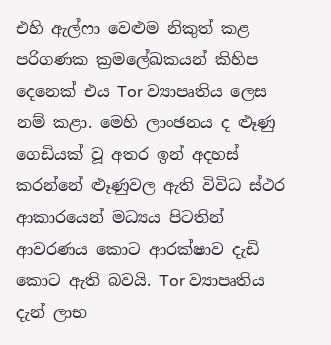එහි ඇල්ෆා වෙළුම නිකුත් කළ පරිගණක ක්‍රමලේඛකයන් කිහිප දෙනෙක් එය Tor ව්‍යාපෘතිය ලෙස නම් කළා. මෙහි ලාංඡනය ද ළූණු ගෙඩියක් වූ අතර ඉන් අදහස් කරන්නේ ළුෑණුවල ඇති විවිධ ස්ථර ආකාරයෙන් මධ්‍යය පිටතින් ආවරණය කොට ආරක්ෂාව දැඩි කොට ඇති බවයි. Tor ව්‍යාපෘතිය දැන් ලාභ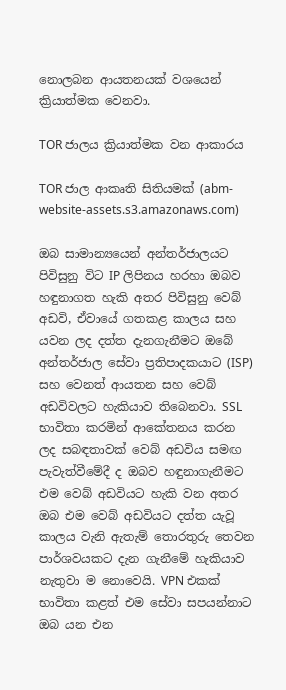නොලබන ආයතනයක් වශයෙන් ක්‍රියාත්මක වෙනවා.

TOR ජාලය ක්‍රියාත්මක වන ආකාරය

TOR ජාල ආකෘති සිතියමක් (abm-website-assets.s3.amazonaws.com)

ඔබ සාමාන්‍යයෙන් අන්තර්ජාලයට පිවිසුනු විට IP ලිපිනය හරහා ඔබව හඳුනාගත හැකි අතර පිවිසුනු වෙබ් අඩවි, ඒවායේ ගතකළ කාලය සහ යවන ලද දත්ත දැනගැනීමට ඔබේ අන්තර්ජාල සේවා ප්‍රතිපාදකයාට (ISP) සහ වෙනත් ආයතන සහ වෙබ් අඩවිවලට හැකියාව තිබෙනවා. SSL භාවිතා කරමින් ආකේතනය කරන ලද සබඳතාවක් වෙබ් අඩවිය සමඟ පැවැත්වීමේදී ද ඔබව හඳුනාගැනීමට එම වෙබ් අඩවියට හැකි වන අතර ඔබ එම වෙබ් අඩවියට දත්ත යැවූ කාලය වැනි ඇතැම් තොරතුරු තෙවන පාර්ශවයකට දැන ගැනීමේ හැකියාව නැතුවා ම නොවෙයි. VPN එකක් භාවිතා කළත් එම සේවා සපයන්නාට ඔබ යන එන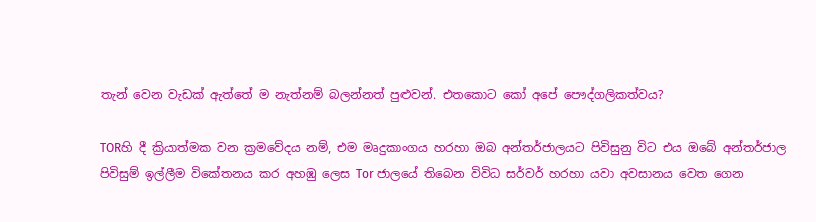තැන් වෙන වැඩක් ඇත්තේ ම නැත්නම් බලන්නත් පුළුවන්. එතකොට කෝ අපේ පෞද්ගලිකත්වය?

TORහි දී ක්‍රියාත්මක වන ක්‍රමවේදය නම්, එම මෘදුකාංගය හරහා ඔබ අන්තර්ජාලයට පිවිසුනු විට එය ඔබේ අන්තර්ජාල පිවිසුම් ඉල්ලීම විකේතනය කර අහඹු ලෙස Tor ජාලයේ තිබෙන විවිධ සර්වර් හරහා යවා අවසානය වෙත ගෙන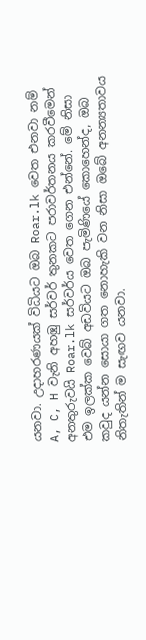යනවා. උදාහරණයක් විධියට ඔබ Roar.lk වෙත එනවා නම් A, C, H වැනි අහඹු සර්වර් තුනකට පරාවර්තනය කරවීමෙන් අනතුරුවයි Roar.lk සර්වර්ය වෙත ගෙන එන්නේ. මේ නිසා එම ඉලක්ක වෙබ් අඩවියට ඔබ පැමිණියේ කොහෙන්ද, ඔබ කවුද යන්න සොයා ගත නොහැකි වන නිසා ඔබේ අනන්‍යතාවය නිතැතින් ම සැඟව යනවා.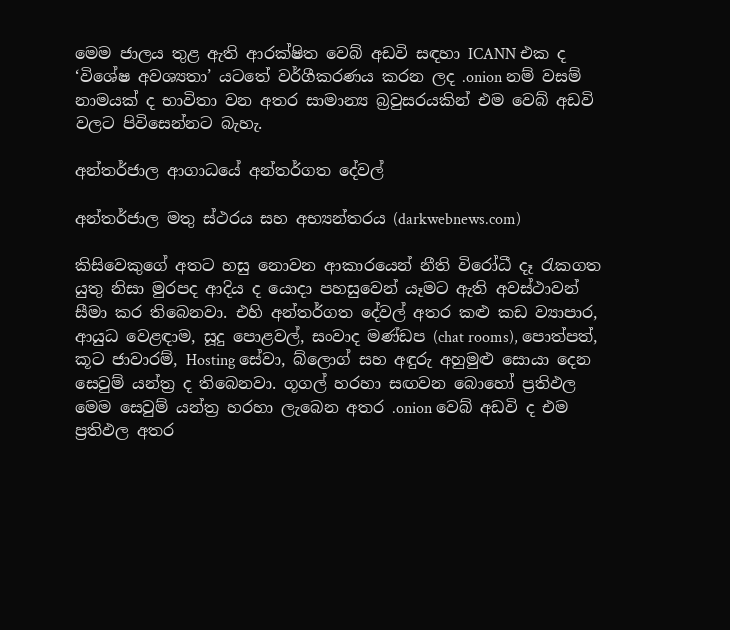මෙම ජාලය තුළ ඇති ආරක්ෂිත වෙබ් අඩවි සඳහා ICANN එක ද ‘විශේෂ අවශ්‍යතා’ යටතේ වර්ගීකරණය කරන ලද .onion නම් වසම් නාමයක් ද භාවිතා වන අතර සාමාන්‍ය බ්‍රවුසරයකින් එම වෙබ් අඩවි වලට පිවිසෙන්නට බැහැ.

අන්තර්ජාල ආගාධයේ අන්තර්ගත දේවල්

අන්තර්ජාල මතු ස්ථරය සහ අභ්‍යන්තරය (darkwebnews.com)

කිසිවෙකුගේ අතට හසු නොවන ආකාරයෙන් නීති විරෝධී දෑ රැකගත යුතු නිසා මුරපද ආදිය ද යොදා පහසුවෙන් යෑමට ඇති අවස්ථාවන් සීමා කර තිබෙනවා. එහි අන්තර්ගත දේවල් අතර කළු කඩ ව්‍යාපාර, ආයුධ වෙළඳාම, සූදු පොළවල්, සංවාද මණ්ඩප (chat rooms), පොත්පත්, කූට ජාවාරම්, Hosting සේවා, බ්ලොග් සහ අඳුරු අහුමුළු සොයා දෙන සෙවුම් යන්ත්‍ර ද තිබෙනවා. ගූගල් හරහා සඟවන බොහෝ ප්‍රතිඵල මෙම සෙවුම් යන්ත්‍ර හරහා ලැබෙන අතර .onion වෙබ් අඩවි ද එම ප්‍රතිඵල අතර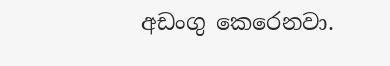අඩංගු කෙරෙනවා.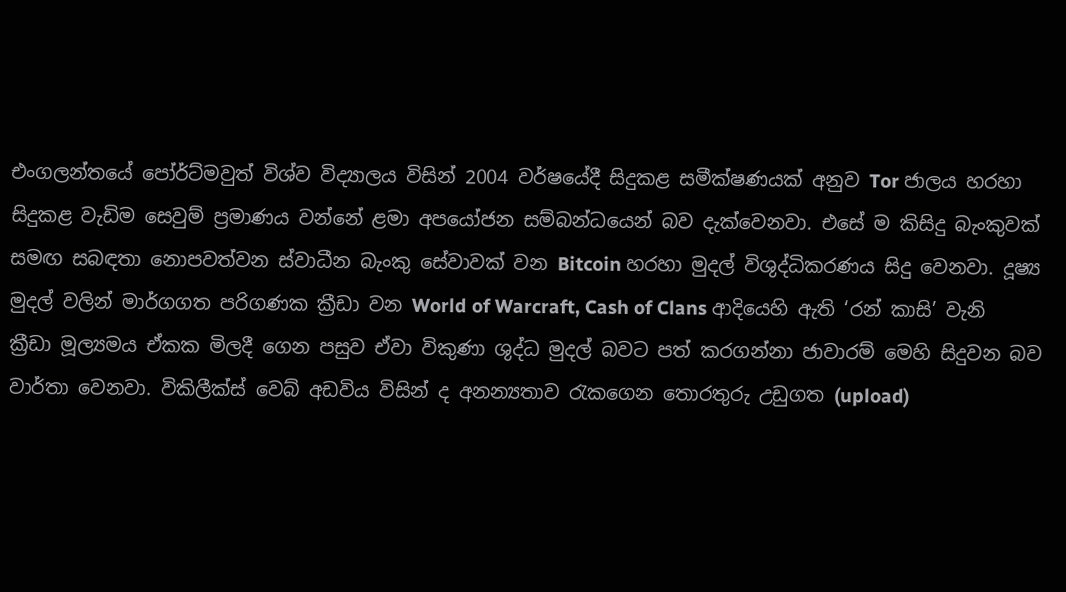එංගලන්තයේ පෝර්ට්මවුත් විශ්ව විද්‍යාලය විසින් 2004 වර්ෂයේදී සිදුකළ සමීක්ෂණයක් අනුව Tor ජාලය හරහා සිදුකළ වැඩිම සෙවුම් ප්‍රමාණය වන්නේ ළමා අපයෝජන සම්බන්ධයෙන් බව දැක්වෙනවා. එසේ ම කිසිදු බැංකුවක් සමඟ සබඳතා නොපවත්වන ස්වාධීන බැංකු සේවාවක් වන Bitcoin හරහා මුදල් විශුද්ධිකරණය සිදු වෙනවා. දූෂ්‍ය මුදල් වලින් මාර්ගගත පරිගණක ක්‍රීඩා වන World of Warcraft, Cash of Clans ආදියෙහි ඇති ‘රන් කාසි’ වැනි ක්‍රීඩා මූල්‍යමය ඒකක මිලදී ගෙන පසුව ඒවා විකුණා ශුද්ධ මුදල් බවට පත් කරගන්නා ජාවාරම් මෙහි සිදුවන බව වාර්තා වෙනවා. විකිලීක්ස් වෙබ් අඩවිය විසින් ද අනන්‍යතාව රැකගෙන තොරතුරු උඩුගත (upload)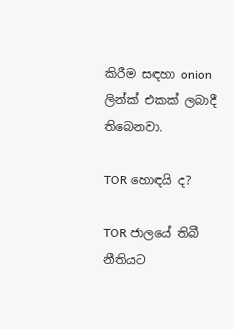කිරීම සඳහා onion ලින්ක් එකක් ලබාදී තිබෙනවා.

TOR හොඳයි ද?

TOR ජාලයේ තිබී නීතියට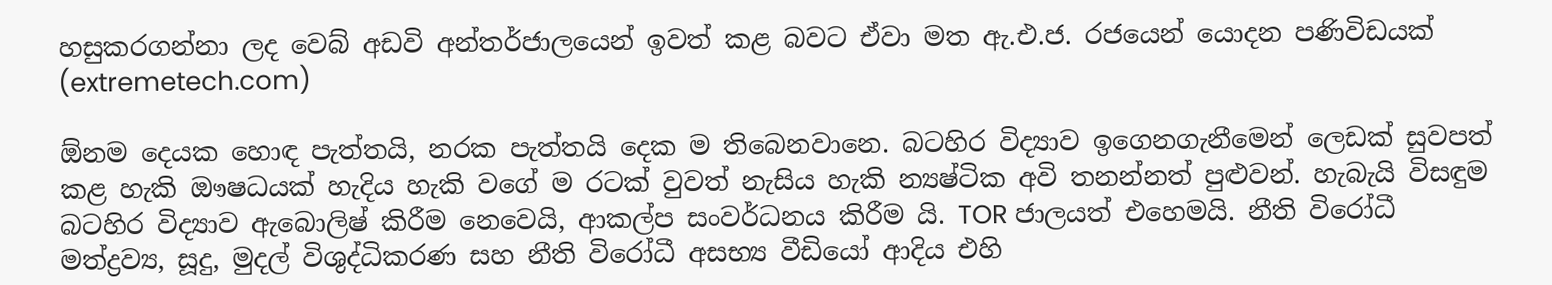හසුකරගන්නා ලද වෙබ් අඩවි අන්තර්ජාලයෙන් ඉවත් කළ බවට ඒවා මත ඇ.එ.ජ. රජයෙන් යොදන පණිවිඩයක් (extremetech.com)

ඕනම දෙයක හොඳ පැත්තයි, නරක පැත්තයි දෙක ම තිබෙනවානෙ. බටහිර විද්‍යාව ඉගෙනගැනීමෙන් ලෙඩක් සුවපත් කළ හැකි ඖෂධයක් හැදිය හැකි වගේ ම රටක් වුවත් නැසිය හැකි න්‍යෂ්ටික අවි තනන්නත් පුළුවන්. හැබැයි විසඳුම බටහිර විද්‍යාව ඇබොලිෂ් කිරීම නෙවෙයි, ආකල්ප සංවර්ධනය කිරීම යි. TOR ජාලයත් එහෙමයි. නීති විරෝධී මත්ද්‍රව්‍ය, සූදු, මුදල් විශුද්ධිකරණ සහ නීති විරෝධී අසභ්‍ය වීඩියෝ ආදිය එහි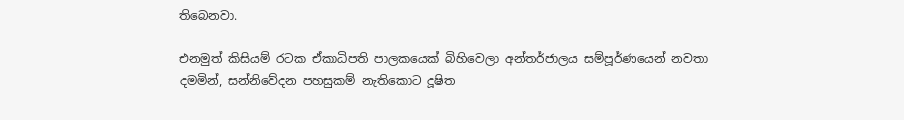තිබෙනවා.

එනමුත් කිසියම් රටක ඒකාධිපති පාලකයෙක් බිහිවෙලා අන්තර්ජාලය සම්පූර්ණයෙන් නවතා දමමින්, සන්නිවේදන පහසුකම් නැතිකොට දූෂිත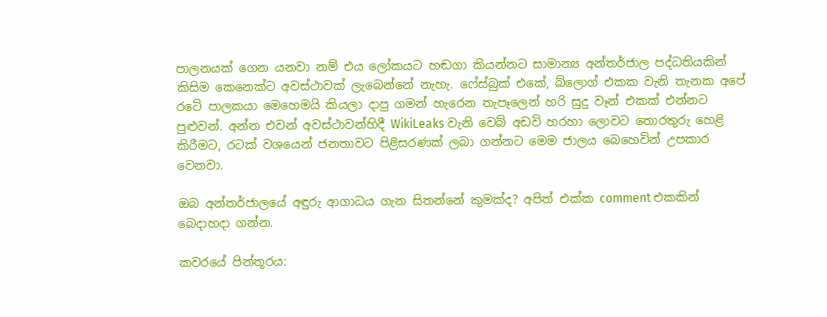පාලනයක් ගෙන යනවා නම් එය ලෝකයට හඬගා කියන්නට සාමාන්‍ය අන්තර්ජාල පද්ධතියකින් කිසිම කෙනෙක්ට අවස්ථාවක් ලැබෙන්නේ නැහැ. ෆේස්බුක් එකේ, බ්ලොග් එකක වැනි තැනක අපේ රටේ පාලකයා මෙහෙමයි කියලා දාපු ගමන් හැරෙන තැපෑලෙන් හරි සුදු වෑන් එකක් එන්නට පුළුවන්. අන්න එවන් අවස්ථාවන්හිදී WikiLeaks වැනි වෙබ් අඩවි හරහා ලොවට තොරතුරු හෙළි කිරීමට, රටක් වශයෙන් ජනතාවට පිළිසරණක් ලබා ගන්නට මෙම ජාලය බෙහෙවින් උපකාර වෙනවා.

ඔබ අන්තර්ජාලයේ අඳුරු ආගාධය ගැන සිතන්නේ කුමක්ද? අපිත් එක්ක comment එකකින් බෙදාහදා ගන්න.

කවරයේ පින්තූරය: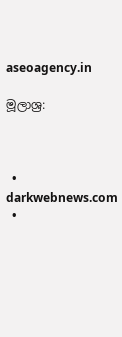aseoagency.in

මූලාශ්‍ර:



  • darkwebnews.com
  •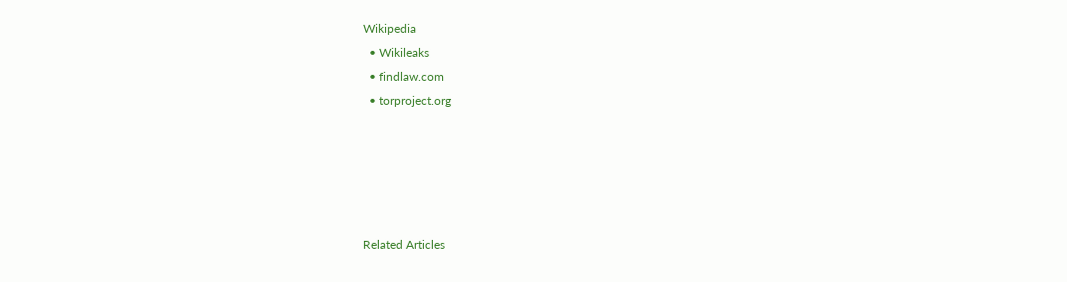Wikipedia
  • Wikileaks
  • findlaw.com
  • torproject.org





Related Articles